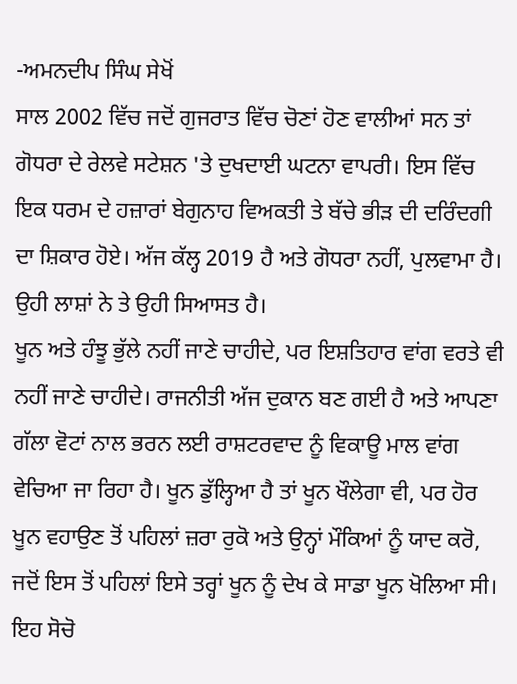-ਅਮਨਦੀਪ ਸਿੰਘ ਸੇਖੋਂ
ਸਾਲ 2002 ਵਿੱਚ ਜਦੋਂ ਗੁਜਰਾਤ ਵਿੱਚ ਚੋਣਾਂ ਹੋਣ ਵਾਲੀਆਂ ਸਨ ਤਾਂ ਗੋਧਰਾ ਦੇ ਰੇਲਵੇ ਸਟੇਸ਼ਨ 'ਤੇ ਦੁਖਦਾਈ ਘਟਨਾ ਵਾਪਰੀ। ਇਸ ਵਿੱਚ ਇਕ ਧਰਮ ਦੇ ਹਜ਼ਾਰਾਂ ਬੇਗੁਨਾਹ ਵਿਅਕਤੀ ਤੇ ਬੱਚੇ ਭੀੜ ਦੀ ਦਰਿੰਦਗੀ ਦਾ ਸ਼ਿਕਾਰ ਹੋਏ। ਅੱਜ ਕੱਲ੍ਹ 2019 ਹੈ ਅਤੇ ਗੋਧਰਾ ਨਹੀਂ, ਪੁਲਵਾਮਾ ਹੈ। ਉਹੀ ਲਾਸ਼ਾਂ ਨੇ ਤੇ ਉਹੀ ਸਿਆਸਤ ਹੈ।
ਖੂਨ ਅਤੇ ਹੰਝੂ ਭੁੱਲੇ ਨਹੀਂ ਜਾਣੇ ਚਾਹੀਦੇ, ਪਰ ਇਸ਼ਤਿਹਾਰ ਵਾਂਗ ਵਰਤੇ ਵੀ ਨਹੀਂ ਜਾਣੇ ਚਾਹੀਦੇ। ਰਾਜਨੀਤੀ ਅੱਜ ਦੁਕਾਨ ਬਣ ਗਈ ਹੈ ਅਤੇ ਆਪਣਾ ਗੱਲਾ ਵੋਟਾਂ ਨਾਲ ਭਰਨ ਲਈ ਰਾਸ਼ਟਰਵਾਦ ਨੂੰ ਵਿਕਾਊ ਮਾਲ ਵਾਂਗ ਵੇਚਿਆ ਜਾ ਰਿਹਾ ਹੈ। ਖੂਨ ਡੁੱਲ੍ਹਿਆ ਹੈ ਤਾਂ ਖੂਨ ਖੌਲੇਗਾ ਵੀ, ਪਰ ਹੋਰ ਖੂਨ ਵਹਾਉਣ ਤੋਂ ਪਹਿਲਾਂ ਜ਼ਰਾ ਰੁਕੋ ਅਤੇ ਉਨ੍ਹਾਂ ਮੌਕਿਆਂ ਨੂੰ ਯਾਦ ਕਰੋ, ਜਦੋਂ ਇਸ ਤੋਂ ਪਹਿਲਾਂ ਇਸੇ ਤਰ੍ਹਾਂ ਖੂਨ ਨੂੰ ਦੇਖ ਕੇ ਸਾਡਾ ਖੂਨ ਖੋਲਿਆ ਸੀ। ਇਹ ਸੋਚੋ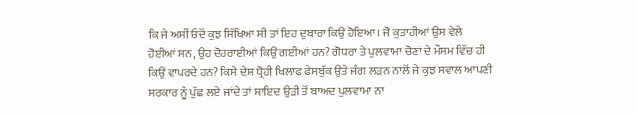ਕਿ ਜੇ ਅਸੀਂ ਓਦੋਂ ਕੁਝ ਸਿੱਖਿਆ ਸੀ ਤਾਂ ਇਹ ਦੁਬਾਰਾ ਕਿਉਂ ਹੋਇਆ। ਜੋ ਕੁਤਾਹੀਆਂ ਉਸ ਵੇਲੇ ਹੋਈਆਂ ਸਨ, ਉਹ ਦੋਹਰਾਈਆਂ ਕਿਉਂ ਗਈਆਂ ਹਨ? ਗੋਧਰਾ ਤੇ ਪੁਲਵਾਮਾ ਚੋਣਾਂ ਦੇ ਮੌਸਮ ਵਿੱਚ ਹੀ ਕਿਉਂ ਵਾਪਰਦੇ ਹਨ? ਕਿਸੇ ਦੇਸ਼ ਧ੍ਰੋਹੀ ਖਿਲਾਫ ਫੇਸਬੁੱਕ ਉਤੇ ਜੰਗ ਲੜਨ ਨਾਲੋਂ ਜੇ ਕੁਝ ਸਵਾਲ ਆਪਣੀ ਸਰਕਾਰ ਨੂੰ ਪੁੱਛ ਲਏ ਜਾਂਦੇ ਤਾਂ ਸ਼ਾਇਦ ਉੜੀ ਤੋਂ ਬਾਅਦ ਪੁਲਵਾਮਾ ਨਾ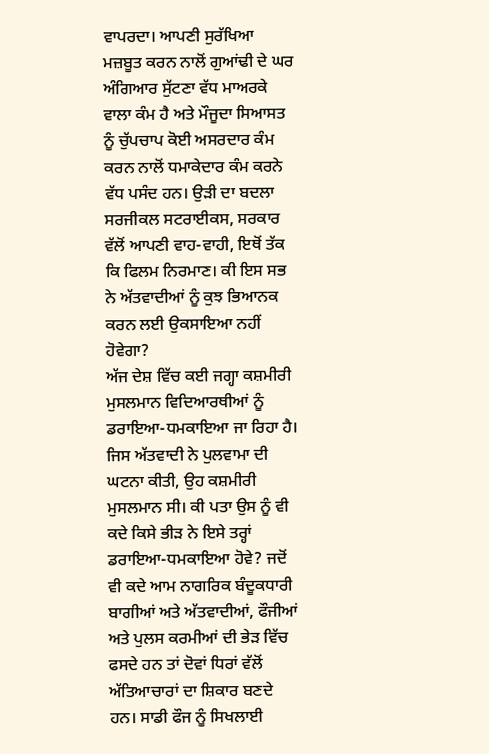ਵਾਪਰਦਾ। ਆਪਣੀ ਸੁਰੱਖਿਆ ਮਜ਼ਬੂਤ ਕਰਨ ਨਾਲੋਂ ਗੁਆਂਢੀ ਦੇ ਘਰ ਅੰਗਿਆਰ ਸੁੱਟਣਾ ਵੱਧ ਮਾਅਰਕੇ ਵਾਲਾ ਕੰਮ ਹੈ ਅਤੇ ਮੌਜੂਦਾ ਸਿਆਸਤ ਨੂੰ ਚੁੱਪਚਾਪ ਕੋਈ ਅਸਰਦਾਰ ਕੰਮ ਕਰਨ ਨਾਲੋਂ ਧਮਾਕੇਦਾਰ ਕੰਮ ਕਰਨੇ ਵੱਧ ਪਸੰਦ ਹਨ। ਉੜੀ ਦਾ ਬਦਲਾ ਸਰਜੀਕਲ ਸਟਰਾਈਕਸ, ਸਰਕਾਰ ਵੱਲੋਂ ਆਪਣੀ ਵਾਹ-ਵਾਹੀ, ਇਥੋਂ ਤੱਕ ਕਿ ਫਿਲਮ ਨਿਰਮਾਣ। ਕੀ ਇਸ ਸਭ ਨੇ ਅੱਤਵਾਦੀਆਂ ਨੂੰ ਕੁਝ ਭਿਆਨਕ ਕਰਨ ਲਈ ਉਕਸਾਇਆ ਨਹੀਂ ਹੋਵੇਗਾ?
ਅੱਜ ਦੇਸ਼ ਵਿੱਚ ਕਈ ਜਗ੍ਹਾ ਕਸ਼ਮੀਰੀ ਮੁਸਲਮਾਨ ਵਿਦਿਆਰਥੀਆਂ ਨੂੰ ਡਰਾਇਆ-ਧਮਕਾਇਆ ਜਾ ਰਿਹਾ ਹੈ। ਜਿਸ ਅੱਤਵਾਦੀ ਨੇ ਪੁਲਵਾਮਾ ਦੀ ਘਟਨਾ ਕੀਤੀ, ਉਹ ਕਸ਼ਮੀਰੀ ਮੁਸਲਮਾਨ ਸੀ। ਕੀ ਪਤਾ ਉਸ ਨੂੰ ਵੀ ਕਦੇ ਕਿਸੇ ਭੀੜ ਨੇ ਇਸੇ ਤਰ੍ਹਾਂ ਡਰਾਇਆ-ਧਮਕਾਇਆ ਹੋਵੇ? ਜਦੋਂ ਵੀ ਕਦੇ ਆਮ ਨਾਗਰਿਕ ਬੰਦੂਕਧਾਰੀ ਬਾਗੀਆਂ ਅਤੇ ਅੱਤਵਾਦੀਆਂ, ਫੌਜੀਆਂ ਅਤੇ ਪੁਲਸ ਕਰਮੀਆਂ ਦੀ ਭੇੜ ਵਿੱਚ ਫਸਦੇ ਹਨ ਤਾਂ ਦੋਵਾਂ ਧਿਰਾਂ ਵੱਲੋਂ ਅੱਤਿਆਚਾਰਾਂ ਦਾ ਸ਼ਿਕਾਰ ਬਣਦੇ ਹਨ। ਸਾਡੀ ਫੌਜ ਨੂੰ ਸਿਖਲਾਈ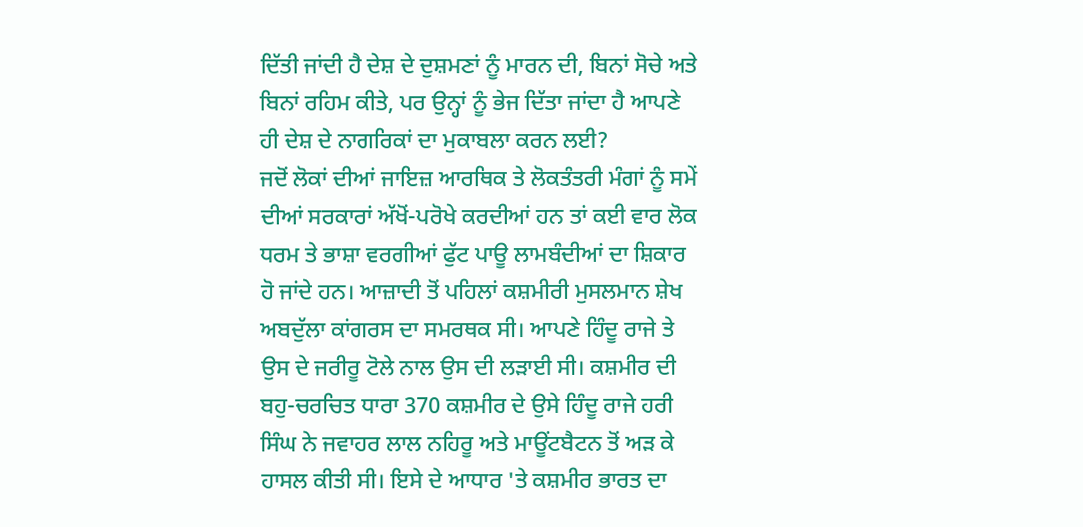ਦਿੱਤੀ ਜਾਂਦੀ ਹੈ ਦੇਸ਼ ਦੇ ਦੁਸ਼ਮਣਾਂ ਨੂੰ ਮਾਰਨ ਦੀ, ਬਿਨਾਂ ਸੋਚੇ ਅਤੇ ਬਿਨਾਂ ਰਹਿਮ ਕੀਤੇ, ਪਰ ਉਨ੍ਹਾਂ ਨੂੰ ਭੇਜ ਦਿੱਤਾ ਜਾਂਦਾ ਹੈ ਆਪਣੇ ਹੀ ਦੇਸ਼ ਦੇ ਨਾਗਰਿਕਾਂ ਦਾ ਮੁਕਾਬਲਾ ਕਰਨ ਲਈ?
ਜਦੋਂ ਲੋਕਾਂ ਦੀਆਂ ਜਾਇਜ਼ ਆਰਥਿਕ ਤੇ ਲੋਕਤੰਤਰੀ ਮੰਗਾਂ ਨੂੰ ਸਮੇਂ ਦੀਆਂ ਸਰਕਾਰਾਂ ਅੱਖੋਂ-ਪਰੋਖੇ ਕਰਦੀਆਂ ਹਨ ਤਾਂ ਕਈ ਵਾਰ ਲੋਕ ਧਰਮ ਤੇ ਭਾਸ਼ਾ ਵਰਗੀਆਂ ਫੁੱਟ ਪਾਊ ਲਾਮਬੰਦੀਆਂ ਦਾ ਸ਼ਿਕਾਰ ਹੋ ਜਾਂਦੇ ਹਨ। ਆਜ਼ਾਦੀ ਤੋਂ ਪਹਿਲਾਂ ਕਸ਼ਮੀਰੀ ਮੁਸਲਮਾਨ ਸ਼ੇਖ ਅਬਦੁੱਲਾ ਕਾਂਗਰਸ ਦਾ ਸਮਰਥਕ ਸੀ। ਆਪਣੇ ਹਿੰਦੂ ਰਾਜੇ ਤੇ ਉਸ ਦੇ ਜਰੀਰੂ ਟੋਲੇ ਨਾਲ ਉਸ ਦੀ ਲੜਾਈ ਸੀ। ਕਸ਼ਮੀਰ ਦੀ ਬਹੁ-ਚਰਚਿਤ ਧਾਰਾ 370 ਕਸ਼ਮੀਰ ਦੇ ਉਸੇ ਹਿੰਦੂ ਰਾਜੇ ਹਰੀ ਸਿੰਘ ਨੇ ਜਵਾਹਰ ਲਾਲ ਨਹਿਰੂ ਅਤੇ ਮਾਊਂਟਬੈਟਨ ਤੋਂ ਅੜ ਕੇ ਹਾਸਲ ਕੀਤੀ ਸੀ। ਇਸੇ ਦੇ ਆਧਾਰ 'ਤੇ ਕਸ਼ਮੀਰ ਭਾਰਤ ਦਾ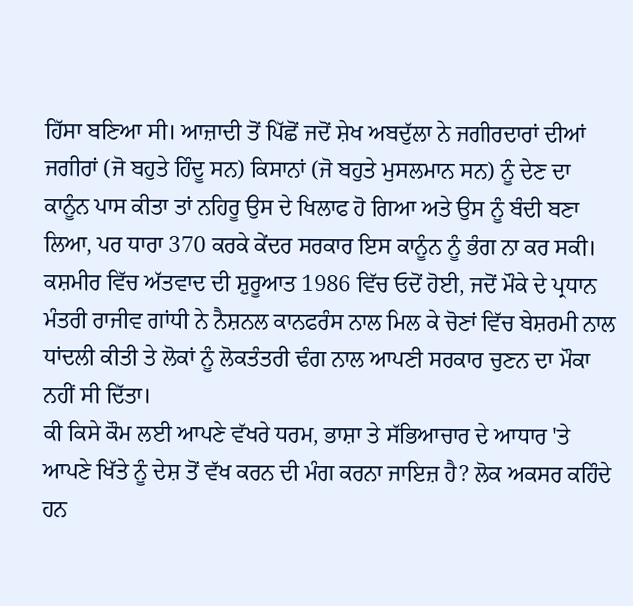ਹਿੱਸਾ ਬਣਿਆ ਸੀ। ਆਜ਼ਾਦੀ ਤੋਂ ਪਿੱਛੋਂ ਜਦੋਂ ਸ਼ੇਖ ਅਬਦੁੱਲਾ ਨੇ ਜਗੀਰਦਾਰਾਂ ਦੀਆਂ ਜਗੀਰਾਂ (ਜੋ ਬਹੁਤੇ ਹਿੰਦੂ ਸਨ) ਕਿਸਾਨਾਂ (ਜੋ ਬਹੁਤੇ ਮੁਸਲਮਾਨ ਸਨ) ਨੂੰ ਦੇਣ ਦਾ ਕਾਨੂੰਨ ਪਾਸ ਕੀਤਾ ਤਾਂ ਨਹਿਰੂ ਉਸ ਦੇ ਖਿਲਾਫ ਹੋ ਗਿਆ ਅਤੇ ਉਸ ਨੂੰ ਬੰਦੀ ਬਣਾ ਲਿਆ, ਪਰ ਧਾਰਾ 370 ਕਰਕੇ ਕੇਂਦਰ ਸਰਕਾਰ ਇਸ ਕਾਨੂੰਨ ਨੂੰ ਭੰਗ ਨਾ ਕਰ ਸਕੀ। ਕਸ਼ਮੀਰ ਵਿੱਚ ਅੱਤਵਾਦ ਦੀ ਸ਼ੁਰੂਆਤ 1986 ਵਿੱਚ ਓਦੋਂ ਹੋਈ, ਜਦੋਂ ਮੌਕੇ ਦੇ ਪ੍ਰਧਾਨ ਮੰਤਰੀ ਰਾਜੀਵ ਗਾਂਧੀ ਨੇ ਨੈਸ਼ਨਲ ਕਾਨਫਰੰਸ ਨਾਲ ਮਿਲ ਕੇ ਚੋਣਾਂ ਵਿੱਚ ਬੇਸ਼ਰਮੀ ਨਾਲ ਧਾਂਦਲੀ ਕੀਤੀ ਤੇ ਲੋਕਾਂ ਨੂੰ ਲੋਕਤੰਤਰੀ ਢੰਗ ਨਾਲ ਆਪਣੀ ਸਰਕਾਰ ਚੁਣਨ ਦਾ ਮੌਕਾ ਨਹੀਂ ਸੀ ਦਿੱਤਾ।
ਕੀ ਕਿਸੇ ਕੌਮ ਲਈ ਆਪਣੇ ਵੱਖਰੇ ਧਰਮ, ਭਾਸ਼ਾ ਤੇ ਸੱਭਿਆਚਾਰ ਦੇ ਆਧਾਰ 'ਤੇ ਆਪਣੇ ਖਿੱਤੇ ਨੂੰ ਦੇਸ਼ ਤੋਂ ਵੱਖ ਕਰਨ ਦੀ ਮੰਗ ਕਰਨਾ ਜਾਇਜ਼ ਹੈ? ਲੋਕ ਅਕਸਰ ਕਹਿੰਦੇ ਹਨ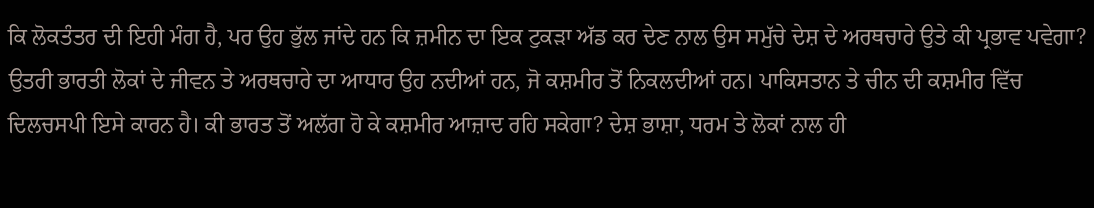ਕਿ ਲੋਕਤੰਤਰ ਦੀ ਇਹੀ ਮੰਗ ਹੈ, ਪਰ ਉਹ ਭੁੱਲ ਜਾਂਦੇ ਹਨ ਕਿ ਜ਼ਮੀਨ ਦਾ ਇਕ ਟੁਕੜਾ ਅੱਡ ਕਰ ਦੇਣ ਨਾਲ ਉਸ ਸਮੁੱਚੇ ਦੇਸ਼ ਦੇ ਅਰਥਚਾਰੇ ਉਤੇ ਕੀ ਪ੍ਰਭਾਵ ਪਵੇਗਾ? ਉਤਰੀ ਭਾਰਤੀ ਲੋਕਾਂ ਦੇ ਜੀਵਨ ਤੇ ਅਰਥਚਾਰੇ ਦਾ ਆਧਾਰ ਉਹ ਨਦੀਆਂ ਹਨ, ਜੋ ਕਸ਼ਮੀਰ ਤੋਂ ਨਿਕਲਦੀਆਂ ਹਨ। ਪਾਕਿਸਤਾਨ ਤੇ ਚੀਨ ਦੀ ਕਸ਼ਮੀਰ ਵਿੱਚ ਦਿਲਚਸਪੀ ਇਸੇ ਕਾਰਨ ਹੈ। ਕੀ ਭਾਰਤ ਤੋਂ ਅਲੱਗ ਹੋ ਕੇ ਕਸ਼ਮੀਰ ਆਜ਼ਾਦ ਰਹਿ ਸਕੇਗਾ? ਦੇਸ਼ ਭਾਸ਼ਾ, ਧਰਮ ਤੇ ਲੋਕਾਂ ਨਾਲ ਹੀ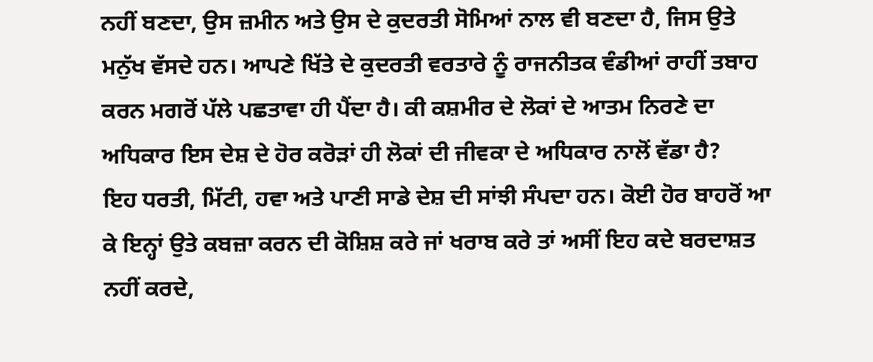ਨਹੀਂ ਬਣਦਾ, ਉਸ ਜ਼ਮੀਨ ਅਤੇ ਉਸ ਦੇ ਕੁਦਰਤੀ ਸੋਮਿਆਂ ਨਾਲ ਵੀ ਬਣਦਾ ਹੈ, ਜਿਸ ਉਤੇ ਮਨੁੱਖ ਵੱਸਦੇ ਹਨ। ਆਪਣੇ ਖਿੱਤੇ ਦੇ ਕੁਦਰਤੀ ਵਰਤਾਰੇ ਨੂੰ ਰਾਜਨੀਤਕ ਵੰਡੀਆਂ ਰਾਹੀਂ ਤਬਾਹ ਕਰਨ ਮਗਰੋਂ ਪੱਲੇ ਪਛਤਾਵਾ ਹੀ ਪੈਂਦਾ ਹੈ। ਕੀ ਕਸ਼ਮੀਰ ਦੇ ਲੋਕਾਂ ਦੇ ਆਤਮ ਨਿਰਣੇ ਦਾ ਅਧਿਕਾਰ ਇਸ ਦੇਸ਼ ਦੇ ਹੋਰ ਕਰੋੜਾਂ ਹੀ ਲੋਕਾਂ ਦੀ ਜੀਵਕਾ ਦੇ ਅਧਿਕਾਰ ਨਾਲੋਂ ਵੱਡਾ ਹੈ?
ਇਹ ਧਰਤੀ, ਮਿੱਟੀ, ਹਵਾ ਅਤੇ ਪਾਣੀ ਸਾਡੇ ਦੇਸ਼ ਦੀ ਸਾਂਝੀ ਸੰਪਦਾ ਹਨ। ਕੋਈ ਹੋਰ ਬਾਹਰੋਂ ਆ ਕੇ ਇਨ੍ਹਾਂ ਉਤੇ ਕਬਜ਼ਾ ਕਰਨ ਦੀ ਕੋਸ਼ਿਸ਼ ਕਰੇ ਜਾਂ ਖਰਾਬ ਕਰੇ ਤਾਂ ਅਸੀਂ ਇਹ ਕਦੇ ਬਰਦਾਸ਼ਤ ਨਹੀਂ ਕਰਦੇ,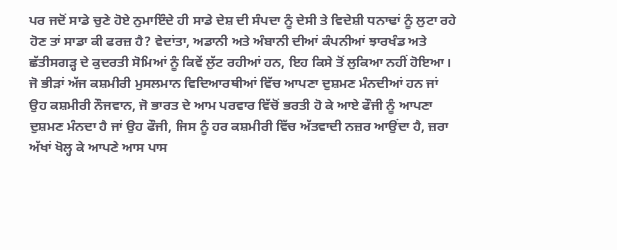ਪਰ ਜਦੋਂ ਸਾਡੇ ਚੁਣੇ ਹੋਏ ਨੁਮਾਇੰਦੇ ਹੀ ਸਾਡੇ ਦੇਸ਼ ਦੀ ਸੰਪਦਾ ਨੂੰ ਦੇਸੀ ਤੇ ਵਿਦੇਸ਼ੀ ਧਨਾਢਾਂ ਨੂੰ ਲੁਟਾ ਰਹੇ ਹੋਣ ਤਾਂ ਸਾਡਾ ਕੀ ਫਰਜ਼ ਹੈ? ਵੇਦਾਂਤਾ, ਅਡਾਨੀ ਅਤੇ ਅੰਬਾਨੀ ਦੀਆਂ ਕੰਪਨੀਆਂ ਝਾਰਖੰਡ ਅਤੇ ਛੱਤੀਸਗੜ੍ਹ ਦੇ ਕੁਦਰਤੀ ਸੋਮਿਆਂ ਨੂੰ ਕਿਵੇਂ ਲੁੱਟ ਰਹੀਆਂ ਹਨ, ਇਹ ਕਿਸੇ ਤੋਂ ਲੁਕਿਆ ਨਹੀਂ ਹੋਇਆ।
ਜੋ ਭੀੜਾਂ ਅੱਜ ਕਸ਼ਮੀਰੀ ਮੁਸਲਮਾਨ ਵਿਦਿਆਰਥੀਆਂ ਵਿੱਚ ਆਪਣਾ ਦੁਸ਼ਮਣ ਮੰਨਦੀਆਂ ਹਨ ਜਾਂ ਉਹ ਕਸ਼ਮੀਰੀ ਨੌਜਵਾਨ, ਜੋ ਭਾਰਤ ਦੇ ਆਮ ਪਰਵਾਰ ਵਿੱਚੋਂ ਭਰਤੀ ਹੋ ਕੇ ਆਏ ਫੌਜੀ ਨੂੰ ਆਪਣਾ ਦੁਸ਼ਮਣ ਮੰਨਦਾ ਹੈ ਜਾਂ ਉਹ ਫੌਜੀ, ਜਿਸ ਨੂੰ ਹਰ ਕਸ਼ਮੀਰੀ ਵਿੱਚ ਅੱਤਵਾਦੀ ਨਜ਼ਰ ਆਉਂਦਾ ਹੈ, ਜ਼ਰਾ ਅੱਖਾਂ ਖੋਲ੍ਹ ਕੇ ਆਪਣੇ ਆਸ ਪਾਸ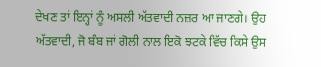ਦੇਖਣ ਤਾਂ ਇਨ੍ਹਾਂ ਨੂੰ ਅਸਲੀ ਅੱਤਵਾਦੀ ਨਜ਼ਰ ਆ ਜਾਣਗੇ। ਉਹ ਅੱਤਵਾਦੀ, ਜੋ ਬੰਬ ਜਾਂ ਗੋਲੀ ਨਾਲ ਇਕੋ ਝਟਕੇ ਵਿੱਚ ਕਿਸੇ ਉਸ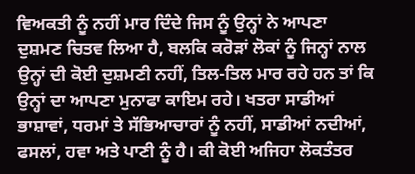ਵਿਅਕਤੀ ਨੂੰ ਨਹੀਂ ਮਾਰ ਦਿੰਦੇ ਜਿਸ ਨੂੰ ਉਨ੍ਹਾਂ ਨੇ ਆਪਣਾ ਦੁਸ਼ਮਣ ਚਿਤਵ ਲਿਆ ਹੈ, ਬਲਕਿ ਕਰੋੜਾਂ ਲੋਕਾਂ ਨੂੰ ਜਿਨ੍ਹਾਂ ਨਾਲ ਉਨ੍ਹਾਂ ਦੀ ਕੋਈ ਦੁਸ਼ਮਣੀ ਨਹੀਂ, ਤਿਲ-ਤਿਲ ਮਾਰ ਰਹੇ ਹਨ ਤਾਂ ਕਿ ਉਨ੍ਹਾਂ ਦਾ ਆਪਣਾ ਮੁਨਾਫਾ ਕਾਇਮ ਰਹੇ। ਖਤਰਾ ਸਾਡੀਆਂ ਭਾਸ਼ਾਵਾਂ, ਧਰਮਾਂ ਤੇ ਸੱਭਿਆਚਾਰਾਂ ਨੂੰ ਨਹੀਂ, ਸਾਡੀਆਂ ਨਦੀਆਂ, ਫਸਲਾਂ, ਹਵਾ ਅਤੇ ਪਾਣੀ ਨੂੰ ਹੈ। ਕੀ ਕੋਈ ਅਜਿਹਾ ਲੋਕਤੰਤਰ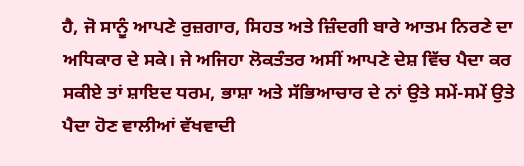ਹੈ, ਜੋ ਸਾਨੂੰ ਆਪਣੇ ਰੁਜ਼ਗਾਰ, ਸਿਹਤ ਅਤੇ ਜ਼ਿੰਦਗੀ ਬਾਰੇ ਆਤਮ ਨਿਰਣੇ ਦਾ ਅਧਿਕਾਰ ਦੇ ਸਕੇ। ਜੇ ਅਜਿਹਾ ਲੋਕਤੰਤਰ ਅਸੀਂ ਆਪਣੇ ਦੇਸ਼ ਵਿੱਚ ਪੈਦਾ ਕਰ ਸਕੀਏ ਤਾਂ ਸ਼ਾਇਦ ਧਰਮ, ਭਾਸ਼ਾ ਅਤੇ ਸੱਭਿਆਚਾਰ ਦੇ ਨਾਂ ਉਤੇ ਸਮੇਂ-ਸਮੇਂ ਉਤੇ ਪੈਦਾ ਹੋਣ ਵਾਲੀਆਂ ਵੱਖਵਾਦੀ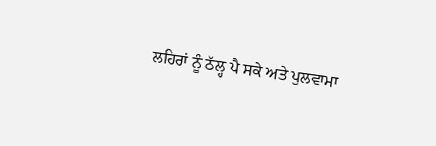ਲਹਿਰਾਂ ਨੂੰ ਠੱਲ੍ਹ ਪੈ ਸਕੇ ਅਤੇ ਪੁਲਵਾਮਾ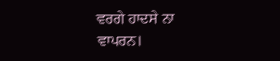ਵਰਗੇ ਹਾਦਸੇ ਨਾ ਵਾਪਰਨ।